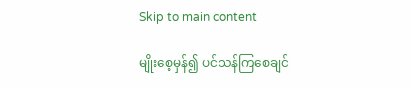Skip to main content

မျိုးစေ့မှန်၍ ပင်သန်ကြစေချင်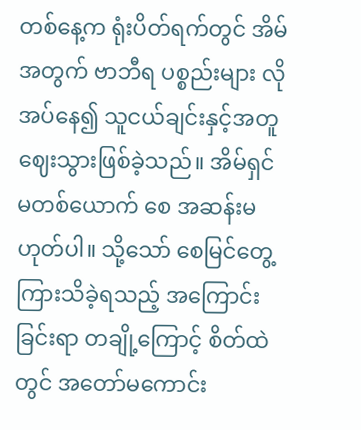တစ်နေ့က ရုံးပိတ်ရက်တွင် အိမ်အတွက် ဗာဘီရ ပစ္စည်းများ လိုအပ်နေ၍ သူငယ်ချင်းနှင့်အတူ ဈေးသွားဖြစ်ခဲ့သည်။ အိမ်ရှင်မတစ်ယောက် စေ အဆန်းမဟုတ်ပါ။ သို့သော် စေမြင်တွေ့ကြားသိခဲ့ရသည့် အကြောင်းခြင်းရာ တချို့ကြောင့် စိတ်ထဲတွင် အတော်မကောင်း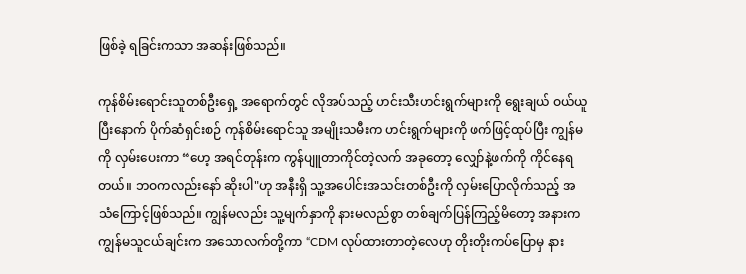ဖြစ်ခဲ့ ရခြင်းကသာ အဆန်းဖြစ်သည်။

ကုန်စိမ်းရောင်းသူတစ်ဦးရှေ့ အရောက်တွင် လိုအပ်သည့် ဟင်းသီးဟင်းရွက်များကို ရွေးချယ် ဝယ်ယူပြီးနောက် ပိုက်ဆံရှင်းစဉ် ကုန်စိမ်းရောင်သူ အမျိုးသမီးက ဟင်းရွက်များကို ဖက်ဖြင့်ထုပ်ပြီး ကျွန်မကို လှမ်းပေးကာ “ဟေ့ အရင်တုန်းက ကွန်ပျူတာကိုင်တဲ့လက် အခုတော့ လျှော်နဲ့ဖက်ကို ကိုင်နေရတယ်။ ဘဝကလည်းနော် ဆိုးပါ"ဟု အနီးရှိ သူ့အပေါင်းအသင်းတစ်ဦးကို လှမ်းပြောလိုက်သည့် အသံကြောင့်ဖြစ်သည်။ ကျွန်မလည်း သူ့မျက်နှာကို နားမလည်စွာ တစ်ချက်ပြန်ကြည့်မိတော့ အနားက ကျွန်မသူငယ်ချင်းက အသောလက်တို့ကာ “CDM လုပ်ထားတာတဲ့လေဟု တိုးတိုးကပ်ပြောမှ နား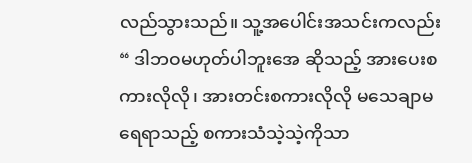လည်သွားသည်။ သူ့အပေါင်းအသင်းကလည်း “ ဒါဘဝမဟုတ်ပါဘူးအေ ဆိုသည့် အားပေးစကားလိုလို၊ အားတင်းစကားလိုလို မသေချာမရေရာသည့် စကားသံသဲ့သဲ့ကိုသာ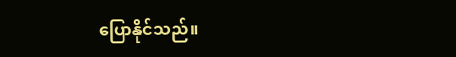ပြောနိုင်သည်။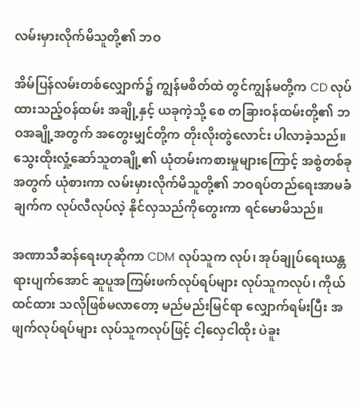လမ်းမှားလိုက်မိသူတို့၏ ဘဝ

အိမ်ပြန်လမ်းတစ်လျှောက်၌ ကျွန်မစိတ်ထဲ တွင်ကျွန်မတို့က CD လုပ်ထားသည့်ဝန်ထမ်း အချို့နှင့် ယခုကဲ့သို့ စေ တခြားဝန်ထမ်းတို့၏ ဘဝအချို့အတွက် အတွေးမျှင်တို့က တိုးလိုးတွဲလောင်း ပါလာခဲ့သည်။ သွေးထိုးလှုံ့ဆော်သူတချို့၏ ယုံတမ်းကစားမှုများကြောင့် အစွဲတစ်ခုအတွက် ယုံစားကာ လမ်းမှားလိုက်မိသူတို့၏ ဘဝရပ်တည်ရေးအာမခံချက်က လုပ်လီလုပ်လဲ့ နိုင်လှသည်ကိုတွေးကာ ရင်မောမိသည်။

အဏာသီဆန်ရေးဟုဆိုကာ CDM လုပ်သူက လုပ်၊ အုပ်ချုပ်ရေးယန္တရားပျက်အောင် ဆူပူအကြမ်းဖက်လုပ်ရပ်များ လုပ်သူကလုပ်၊ ကိုယ်ထင်ထား သလိုဖြစ်မလာတော့ မည်မည်းမြင်ရာ လျှောက်ရမ်းပြီး အဖျက်လုပ်ရပ်များ လုပ်သူကလုပ်ဖြင့် ငါ့လှေငါထိုး ပဲခူး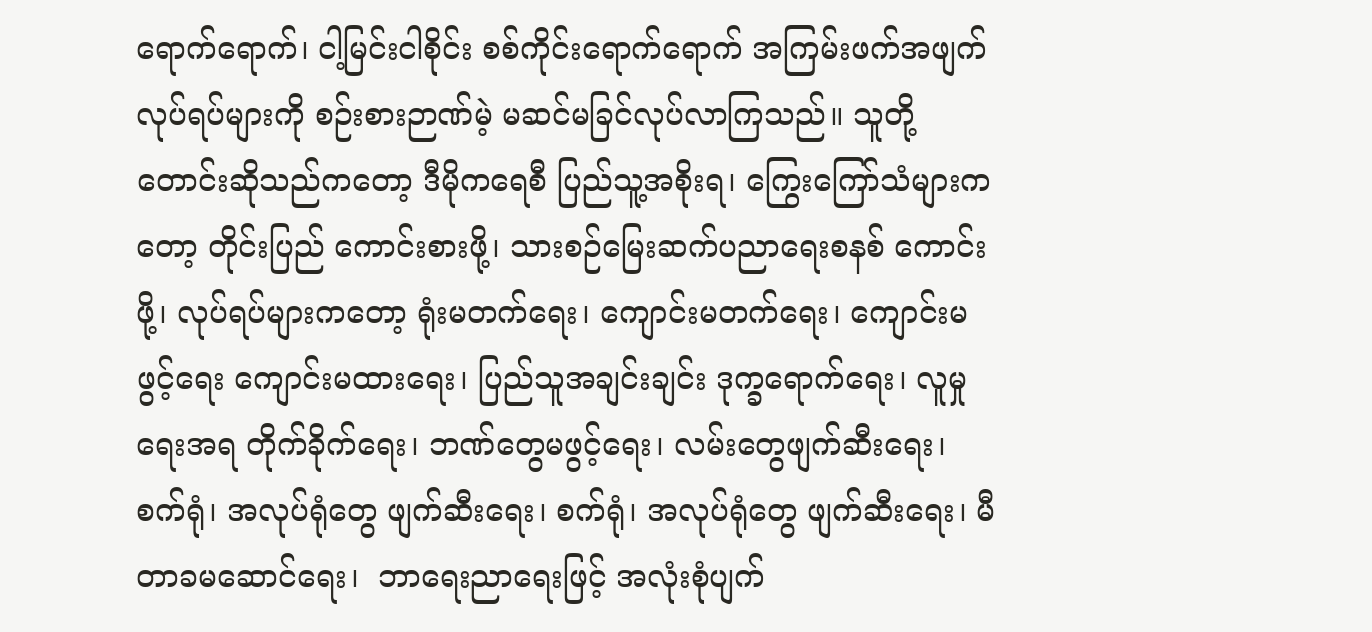ရောက်ရောက်၊ ငါ့မြင်းငါစိုင်း စစ်ကိုင်းရောက်ရောက် အကြမ်းဖက်အဖျက်လုပ်ရပ်များကို စဉ်းစားဉာဏ်မဲ့ မဆင်မခြင်လုပ်လာကြသည်။ သူတို့တောင်းဆိုသည်ကတော့ ဒီမိုကရေစီ ပြည်သူ့အစိုးရ၊ ကြွေးကြော်သံများကတော့ တိုင်းပြည် ကောင်းစားဖို့၊ သားစဉ်မြေးဆက်ပညာရေးစနစ် ကောင်းဖို့၊ လုပ်ရပ်များကတော့ ရုံးမတက်ရေး၊ ကျောင်းမတက်ရေး၊ ကျောင်းမဖွင့်ရေး ကျောင်းမထားရေး၊ ပြည်သူအချင်းချင်း ဒုက္ခရောက်ရေး၊ လူမှုရေးအရ တိုက်ခိုက်ရေး၊ ဘဏ်တွေမဖွင့်ရေး၊ လမ်းတွေဖျက်ဆီးရေး၊ စက်ရုံ၊ အလုပ်ရုံတွေ ဖျက်ဆီးရေး၊ စက်ရုံ၊ အလုပ်ရုံတွေ ဖျက်ဆီးရေး၊ မီတာခမဆောင်ရေး၊  ဘာရေးညာရေးဖြင့် အလုံးစုံပျက်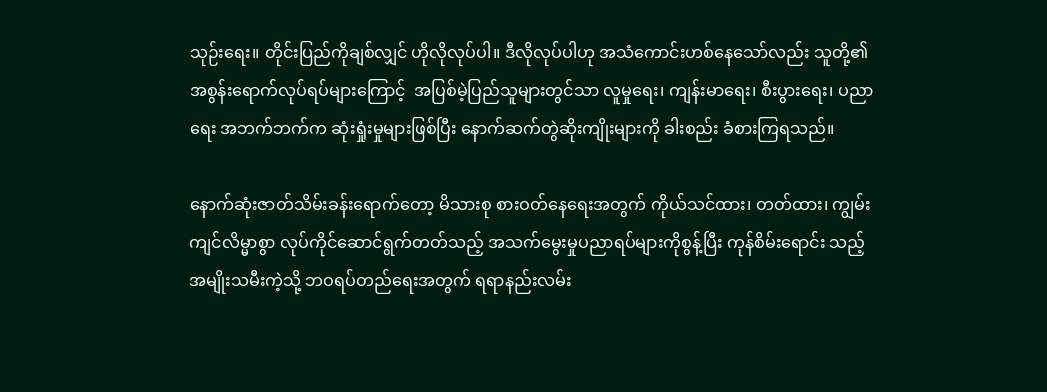သုဉ်းရေး။ တိုင်းပြည်ကိုချစ်လျှင် ဟိုလိုလုပ်ပါ။ ဒီလိုလုပ်ပါဟု အသံကောင်းဟစ်နေသော်လည်း သူတို့၏အစွန်းရောက်လုပ်ရပ်များကြောင့်  အပြစ်မဲ့ပြည်သူများတွင်သာ လူမှုရေး၊ ကျန်းမာရေး၊ စီးပွားရေး၊ ပညာရေး အဘက်ဘက်က ဆုံးရှုံးမှုများဖြစ်ပြီး နောက်ဆက်တွဲဆိုးကျိုးများကို ခါးစည်း ခံစားကြရသည်။

နောက်ဆုံးဇာတ်သိမ်းခန်းရောက်တော့ မိသားစု စားဝတ်နေရေးအတွက် ကိုယ်သင်ထား၊ တတ်ထား၊ ကျွမ်းကျင်လိမ္မာစွာ လုပ်ကိုင်ဆောင်ရွက်တတ်သည့် အသက်မွေးမှုပညာရပ်များကိုစွန့်ပြီး ကုန်စိမ်းရောင်း သည့်အမျိုးသမီးကဲ့သို့ ဘဝရပ်တည်ရေးအတွက် ရရာနည်းလမ်း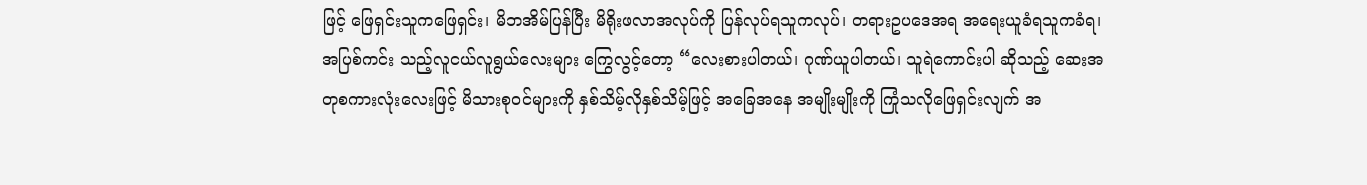ဖြင့် ဖြေရှင်းသူကဖြေရှင်း၊ မိဘအိမ်ပြန်ပြီး မိရိုးဖလာအလုပ်ကို ပြန်လုပ်ရသူကလုပ်၊ တရားဥပဒေအရ အရေးယူခံရသူကခံရ၊ အပြစ်ကင်း သည့်လူငယ်လူရွယ်လေးများ ကြွေလွင့်တော့ “လေးစားပါတယ်၊ ဂုဏ်ယူပါတယ်၊ သူရဲကောင်းပါ ဆိုသည့် ဆေးအတုစကားလုံးလေးဖြင့် မိသားစုဝင်များကို နှစ်သိမ့်လိုနှစ်သိမ့်ဖြင့် အခြေအနေ အမျိုးမျိုးကို ကြုံသလိုဖြေရှင်းလျက် အ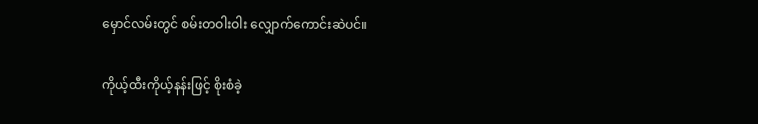မှောင်လမ်းတွင် စမ်းတဝါးဝါး လျှောက်ကောင်းဆဲပင်။

ကိုယ့်ထီးကိုယ့်နန်းဖြင့် စိုးစံခဲ့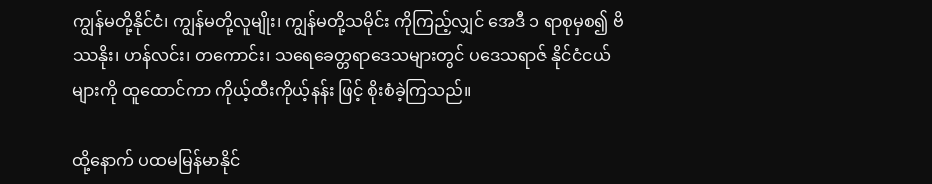ကျွန်မတို့နိုင်ငံ၊ ကျွန်မတို့လူမျိုး၊ ကျွန်မတို့သမိုင်း ကိုကြည့်လျှင် အေဒီ ၁ ရာစုမှစ၍ ဗိဿနိုး၊ ဟန်လင်း၊ တကောင်း၊ သရေခေတ္တရာဒေသများတွင် ပဒေသရာဇ် နိုင်ငံငယ်များကို ထူထောင်ကာ ကိုယ့်ထီးကိုယ့်နန်း ဖြင့် စိုးစံခဲ့ကြသည်။

ထို့နောက် ပထမမြန်မာနိုင်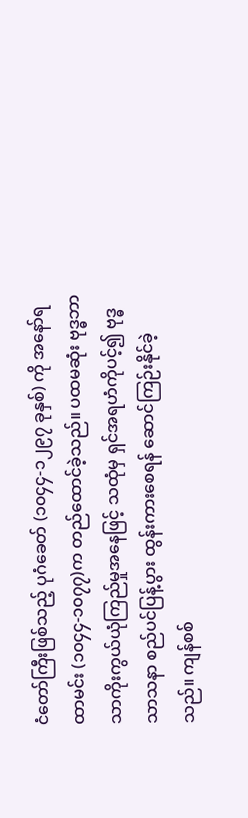ငံတော်ကြီးဖြစ်သည့် ပုဂံခေတ် (၁၀၄၄-၁၂၉၇ ခုနှစ်) ကို အနော်ရထာမင်း (၁၀၄၄-၁၀၇၇)က တည်ထောင်ခဲ့သည်။ ပထမဆုံး ဗုဒ္ဓဘာသာကိုးကွယ်ယုံကြည်မှုအနေဖြင့် သထုံမှ ရှင်အရဟံကိုပင့်၍ ဗုဒ္ဓသာသနာ စည်ပင်ပြန့်ပွား ထွန်းကားစေရန် ဆောင်ကြဉ်းနိုင်ခဲ့သည်။ ကျန်စစ်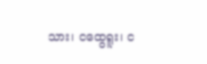သား၊ ငထွေရူး၊ င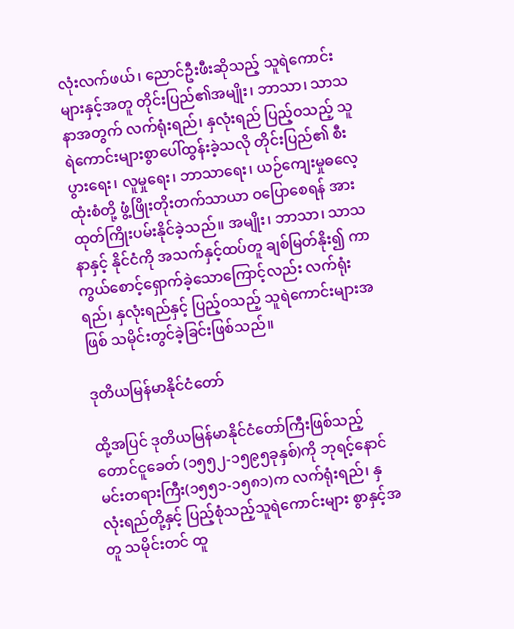လုံးလက်ဖယ်၊ ညောင်ဦးဖီးဆိုသည့် သူရဲကောင်းများနှင့်အတူ တိုင်းပြည်၏အမျိုး၊ ဘာသာ၊ သာသနာအတွက် လက်ရုံးရည်၊ နှလုံးရည် ပြည့်ဝသည့် သူရဲကောင်းများစွာပေါ်ထွန်းခဲ့သလို တိုင်းပြည်၏ စီးပွားရေး၊ လူမှုရေး၊ ဘာသာရေး၊ ယဉ်ကျေးမှုဓလေ့ထုံးစံတို့ ဖွံ့ဖြိုးတိုးတက်သာယာ ဝပြောစေရန် အားထုတ်ကြိုးပမ်းနိုင်ခဲ့သည်။ အမျိုး၊ ဘာသာ၊ သာသနာနှင့် နိုင်ငံကို အသက်နှင့်ထပ်တူ ချစ်မြတ်နိုး၍ ကာကွယ်စောင့်ရှောက်ခဲ့သောကြောင့်လည်း လက်ရုံးရည်၊ နှလုံးရည်နှင့် ပြည့်ဝသည့် သူရဲကောင်းများအဖြစ် သမိုင်းတွင်ခဲ့ခြင်းဖြစ်သည်။

ဒုတိယမြန်မာနိုင်ငံတော်

ထို့အပြင် ဒုတိယမြန်မာနိုင်ငံတော်ကြီးဖြစ်သည့် တောင်ငူခေတ် (၁၅၅၂-၁၅၉၅ခုနှစ်)ကို ဘုရင့်နောင် မင်းတရားကြီး(၁၅၅၁-၁၅၈၁)က လက်ရုံးရည်၊ နှလုံးရည်တို့နှင့် ပြည့်စုံသည့်သူရဲကောင်းများ စွာနှင့်အတူ သမိုင်းတင် ထူ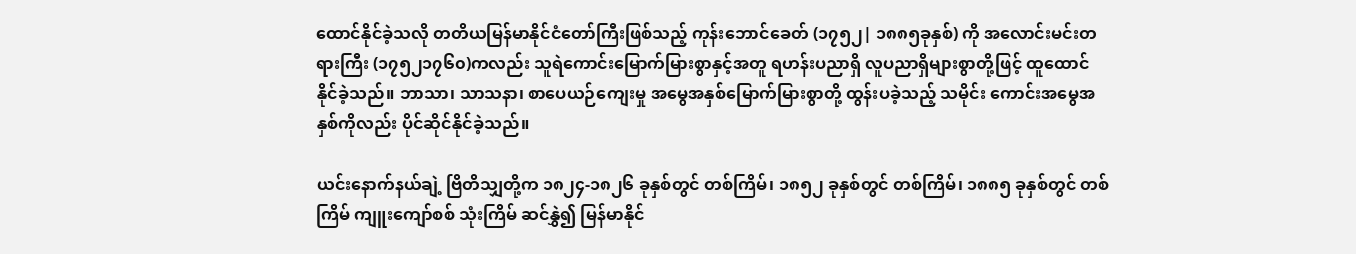ထောင်နိုင်ခဲ့သလို တတိယမြန်မာနိုင်ငံတော်ကြီးဖြစ်သည့် ကုန်းဘောင်ခေတ် (၁၇၅၂| ၁၈၈၅ခုနှစ်) ကို အလောင်းမင်းတရားကြီး (၁၇၅၂၁၇၆၀)ကလည်း သူရဲကောင်းမြောက်မြားစွာနှင့်အတူ ရဟန်းပညာရှိ လူပညာရှိများစွာတို့ဖြင့် ထူထောင် နိုင်ခဲ့သည်။ ဘာသာ၊ သာသနာ၊ စာပေယဉ်ကျေးမှု အမွေအနှစ်မြောက်မြားစွာတို့ ထွန်းပခဲ့သည့် သမိုင်း ကောင်းအမွေအနှစ်ကိုလည်း ပိုင်ဆိုင်နိုင်ခဲ့သည်။

ယင်းနောက်နယ်ချဲ့ ဗြိတိသျှတို့က ၁၈၂၄-၁၈၂၆ ခုနှစ်တွင် တစ်ကြိမ်၊ ၁၈၅၂ ခုနှစ်တွင် တစ်ကြိမ်၊ ၁၈၈၅ ခုနှစ်တွင် တစ်ကြိမ် ကျူးကျော်စစ် သုံးကြိမ် ဆင်နွှဲ၍ မြန်မာနိုင်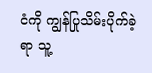ငံကို ကျွန်ပြုသိမ်းပိုက်ခဲ့ရာ သူ့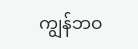ကျွန်ဘဝ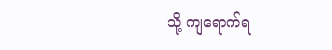သို့ ကျရောက်ရ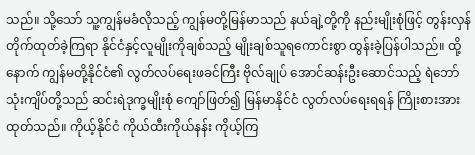သည်။ သို့သော် သူ့ကျွန်မခံလိုသည့် ကျွန်မတို့မြန်မာသည် နယ်ချဲ့တို့ကို နည်းမျိုးစုံဖြင့် တွန်းလှန်တိုက်ထုတ်ခဲ့ကြရာ နိုင်ငံနှင့်လူမျိုးကိုချစ်သည့် မျိုးချစ်သူရကောင်းစွာ ထွန်းခဲ့ပြန်ပါသည်။ ထို့နောက် ကျွန်မတို့နိုင်ငံ၏ လွတ်လပ်ရေးဖခင်ကြီး ဗိုလ်ချုပ် အောင်ဆန်းဦးဆောင်သည့် ရဲဘော်သုံးကျိပ်တို့သည် ဆင်းရဲဒုက္ခမျိုးစုံ ကျော်ဖြတ်၍ မြန်မာနိုင်ငံ လွတ်လပ်ရေးရရန် ကြိုးစားအားထုတ်သည်။ ကိုယ့်နိုင်ငံ ကိုယ်ထီးကိုယ်နန်း ကိုယ့်ကြ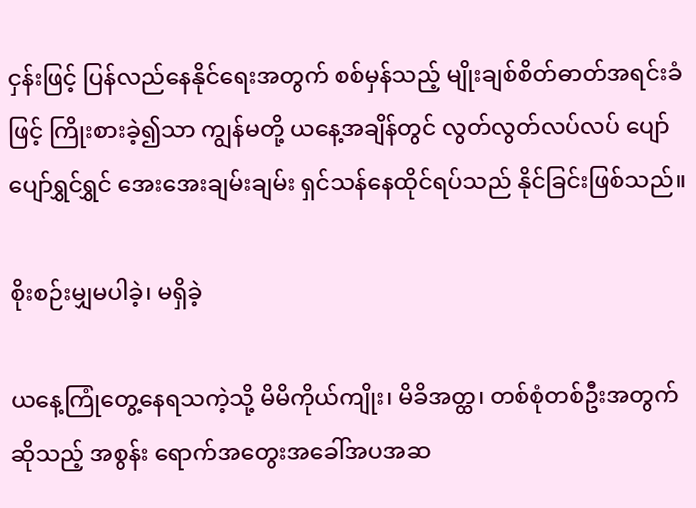ငှန်းဖြင့် ပြန်လည်နေနိုင်ရေးအတွက် စစ်မှန်သည့် မျိုးချစ်စိတ်ဓာတ်အရင်းခံဖြင့် ကြိုးစားခဲ့၍သာ ကျွန်မတို့ ယနေ့အချိန်တွင် လွတ်လွတ်လပ်လပ် ပျော်ပျော်ရွှင်ရွှင် အေးအေးချမ်းချမ်း ရှင်သန်နေထိုင်ရပ်သည် နိုင်ခြင်းဖြစ်သည်။

စိုးစဉ်းမျှမပါခဲ့၊ မရှိခဲ့

ယနေ့ကြုံတွေ့နေရသကဲ့သို့ မိမိကိုယ်ကျိုး၊ မိခိအတ္ထ၊ တစ်စုံတစ်ဦးအတွက်ဆိုသည့် အစွန်း ရောက်အတွေးအခေါ်အပအဆ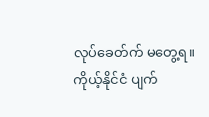လုပ်ခေတ်က် မတွေ့ရ။ ကိုယ့်နိုင်ငံ ပျက်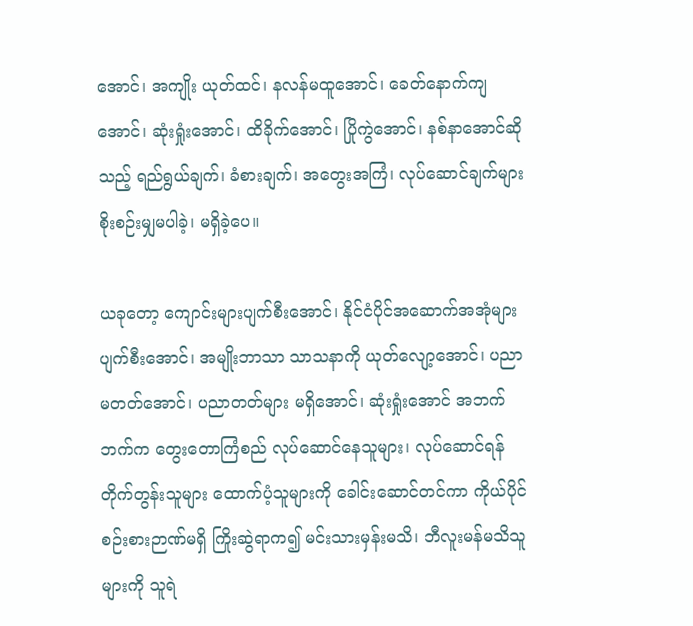အောင်၊ အကျိုး ယုတ်ထင်၊ နလန်မထူအောင်၊ ခေတ်နောက်ကျအောင်၊ ဆုံးရှုံးအောင်၊ ထိခိုက်အောင်၊ ပြိုကွဲအောင်၊ နစ်နာအောင်ဆိုသည့် ရည်ရွယ်ချက်၊ ခံစားချက်၊ အတွေးအကြံ၊ လုပ်ဆောင်ချက်များ စိုးစဉ်းမျှမပါခဲ့၊ မရှိခဲ့ပေ။

ယခုတော့ ကျောင်းများပျက်စီးအောင်၊ နိုင်ငံပိုင်အဆောက်အအုံများ ပျက်စီးအောင်၊ အမျိုးဘာသာ သာသနာကို ယုတ်လျော့အောင်၊ ပညာမတတ်အောင်၊ ပညာတတ်များ မရှိအောင်၊ ဆုံးရှုံးအောင် အဘက်ဘက်က တွေးတောကြံစည် လုပ်ဆောင်နေသူများ၊ လုပ်ဆောင်ရန် တိုက်တွန်းသူများ ထောက်ပံ့သူများကို ခေါင်းဆောင်တင်ကာ ကိုယ်ပိုင်စဉ်းစားဉာဏ်မရှိ ကြိုးဆွဲရာက၍ မင်းသားမှန်းမသိ၊ ဘီလူးမန်မသိသူများကို သူရဲ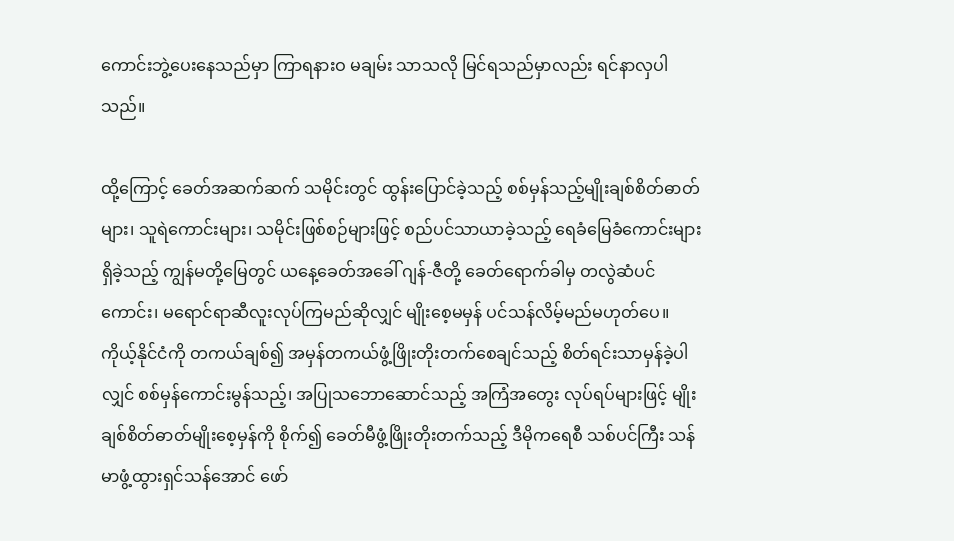ကောင်းဘွဲ့ပေးနေသည်မှာ ကြာရနားဝ မချမ်း သာသလို မြင်ရသည်မှာလည်း ရင်နာလှပါသည်။

ထို့ကြောင့် ခေတ်အဆက်ဆက် သမိုင်းတွင် ထွန်းပြောင်ခဲ့သည့် စစ်မှန်သည့်မျိုးချစ်စိတ်ဓာတ်များ၊ သူရဲကောင်းများ၊ သမိုင်းဖြစ်စဉ်များဖြင့် စည်ပင်သာယာခဲ့သည့် ရေခံမြေခံကောင်းများ ရှိခဲ့သည့် ကျွန်မတို့မြေတွင် ယနေ့ခေတ်အခေါ် ဂျန်-ဇီတို့ ခေတ်ရောက်ခါမှ တလွဲဆံပင်ကောင်း၊ မရောင်ရာဆီလူးလုပ်ကြမည်ဆိုလျှင် မျိုးစေ့မမှန် ပင်သန်လိမ့်မည်မဟုတ်ပေ။ ကိုယ့်နိုင်ငံကို တကယ်ချစ်၍ အမှန်တကယ်ဖွံ့ဖြိုးတိုးတက်စေချင်သည့် စိတ်ရင်းသာမှန်ခဲ့ပါလျှင် စစ်မှန်ကောင်းမွန်သည့်၊ အပြုသဘောဆောင်သည့် အကြံအတွေး လုပ်ရပ်များဖြင့် မျိုးချစ်စိတ်ဓာတ်မျိုးစေ့မှန်ကို စိုက်၍ ခေတ်မီဖွံ့ဖြိုးတိုးတက်သည့် ဒီမိုကရေစီ သစ်ပင်ကြီး သန်မာဖွံ့ထွားရှင်သန်အောင် ဖော်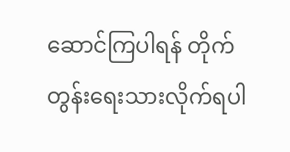ဆောင်ကြပါရန် တိုက်တွန်းရေးသားလိုက်ရပါ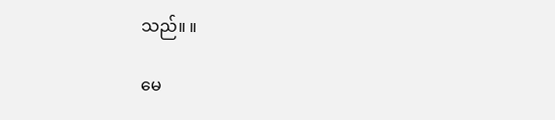သည်။ ။

မေ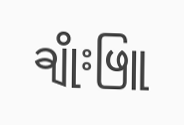ချိုးဖြူ